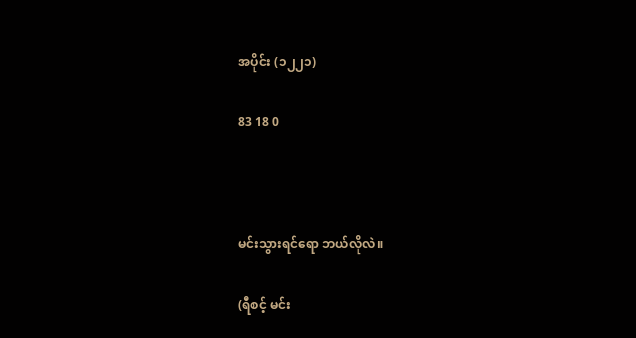အပိုင်း (၁၂၂၁)

83 18 0



မင်းသွားရင်ရော ဘယ်လိုလဲ။

(ရီစင့် မင်း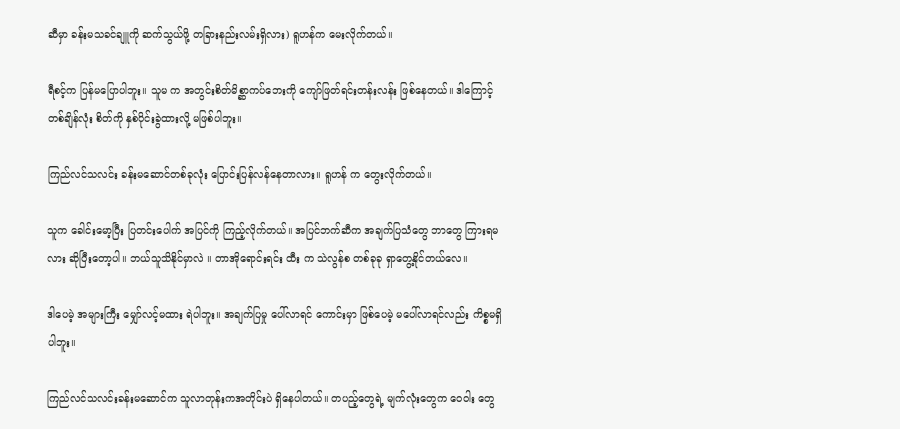ဆီမှာ ခန်းမသခင်ချူကို ဆက်သွယ်ဖို့ တခြားနည်းလမ်းရှိလား) ရူဟန်က မေးလိုက်တယ်။

ရီစင့်က ပြန်မပြောပါဘူး။ သူမ က အတွင်းစိတ်မိစ္ဆာကပ်ဘေးကို ကျော်ဖြတ်ရင်းတန်းလန်း ဖြစ်နေတယ်။ ဒါကြောင့် တစ်ချိန်လုံး စိတ်ကို နှစ်ပိုင်းခွဲထားလို့ မဖြစ်ပါဘူး။

ကြည်လင်သလင်း ခန်းမဆောင်တစ်ခုလုံး ပြောင်းပြန်လန်နေတာလား။ ရူဟန် က တွေးလိုက်တယ်။

သူက ခေါင်းမော့ပြီး ပြတင်းပေါက် အပြင်ကို ကြည့်လိုက်တယ်။ အပြင်ဘက်ဆီက အချက်ပြသံတွေ ဘာတွေ ကြားရမလား ဆိုပြီးတော့ပါ။ ဘယ်သူသိနိုင်မှာလဲ ။ တာအိုရောင်းရင်း ထီး က သဲလွန်စ တစ်ခုခု ရှာတွေ့နိုင်တယ်လေ။

ဒါပေမဲ့ အများကြီး မျှော်လင့်မထား ရဲပါဘူး။ အချက်ပြမှု ပေါ်လာရင် ကောင်းမှာ ဖြစ်ပေမဲ့ မပေါ်လာရင်လည်း ကိစ္စမရှိပါဘူး။

ကြည်လင်သလင်းခန်းမဆောင်က သူလာတုန်းကအတိုင်းပဲ ရှိနေပါတယ်။ တပည့်တွေရဲ့ မျက်လုံးတွေက ဝေဝါး တွေ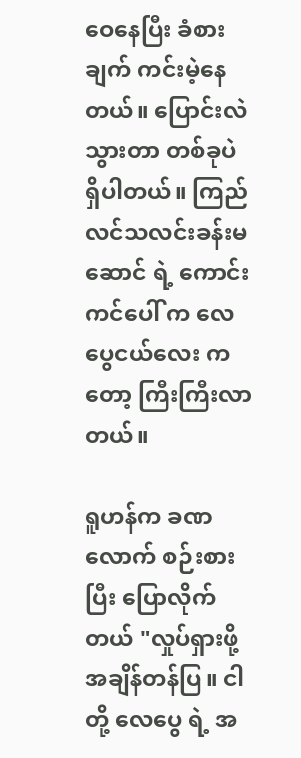ဝေနေပြီး ခံစားချက် ကင်းမဲ့နေတယ်။ ပြောင်းလဲသွားတာ တစ်ခုပဲ ရှိပါတယ်။ ကြည်လင်သလင်းခန်းမဆောင် ရဲ့ ကောင်းကင်ပေါ် က လေပွေငယ်လေး က တော့ ကြီးကြီးလာတယ်။

ရူဟန်က ခဏလောက် စဉ်းစားပြီး ပြောလိုက်တယ် "လှုပ်ရှားဖို့ အချိန်တန်ပြ။ ငါတို့ လေပွေ ရဲ့ အ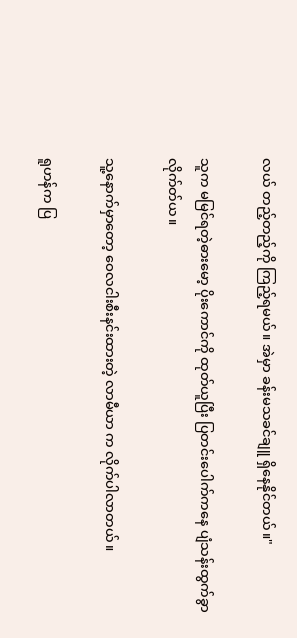လယ် တည့်တည့်ကို ကြည့်ရမယ်။ အဲမှာ ခန်းမသခင်ချူ ရှိနေနိုင်တယ်။"

သူက မမြင်ရတဲ့ဓားမော့ ပိုးကောင်ကို ထုတ်ယူပြီး ပြတင်းပေါက်ကနေ ပျံသန်းထွက်ခွာလိုက်တ်ယ။

သူ့နောက်မှာတော့ ဝေလငါးစီးနင်းထားတဲ့ လာမီယာ က လိုက်ပါလာတယ်။

ရူဟန်က ပြ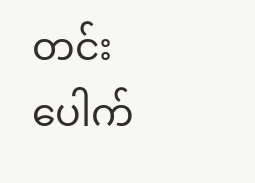တင်းပေါက်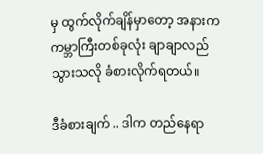မှ ထွက်လိုက်ချိန်မှာတော့ အနားက ကမ္ဘာကြီးတစ်ခုလုံး ချာချာလည်သွားသလို ခံစားလိုက်ရတယ်။

ဒီခံစားချက် .. ဒါက တည်နေရာ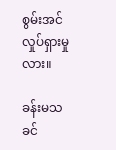စွမ်းအင် လှုပ်ရှားမှုလား။

ခန်းမသခင်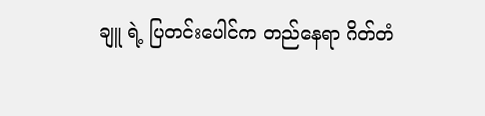ချူ ရဲ့ ပြတင်းပေါင်က တည်နေရာ ဂိတ်တံ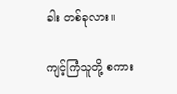ခါး တစ်ခုလား။

ကျင့်ကြံသူတို့ စကား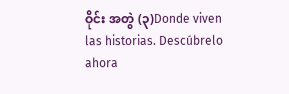ဝိုင်း အတွဲ (၃)Donde viven las historias. Descúbrelo ahora